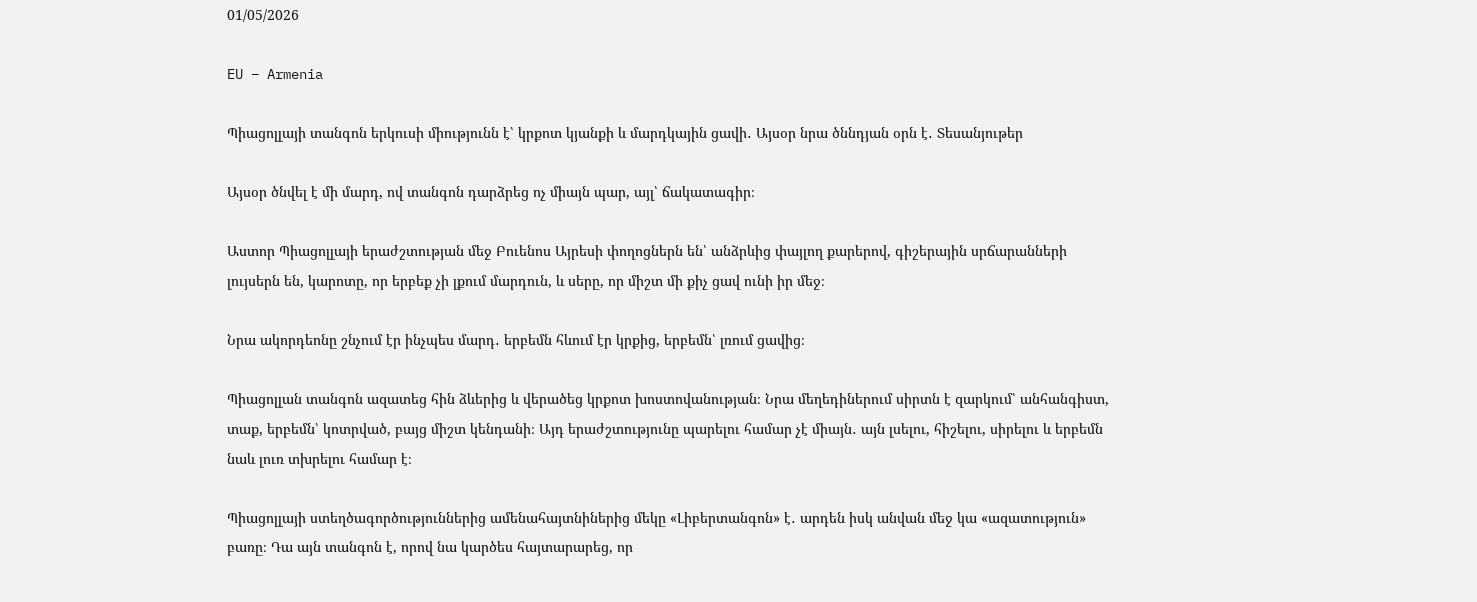01/05/2026

EU – Armenia

Պիացոլլայի տանգոն երկուսի միությունն է՝ կրքոտ կյանքի և մարդկային ցավի․ Այսօր նրա ծննդյան օրն է․ Տեսանյութեր

Այսօր ծնվել է մի մարդ, ով տանգոն դարձրեց ոչ միայն պար, այլ՝ ճակատագիր։

Աստոր Պիացոլլայի երաժշտության մեջ Բուենոս Այրեսի փողոցներն են՝ անձրևից փայլող քարերով, գիշերային սրճարանների լույսերն են, կարոտը, որ երբեք չի լքում մարդուն, և սերը, որ միշտ մի քիչ ցավ ունի իր մեջ։

Նրա ակորդեոնը շնչում էր ինչպես մարդ․ երբեմն հևում էր կրքից, երբեմն՝ լռում ցավից։

Պիացոլլան տանգոն ազատեց հին ձևերից և վերածեց կրքոտ խոստովանության։ Նրա մեղեդիներում սիրտն է զարկում՝ անհանգիստ, տաք, երբեմն՝ կոտրված, բայց միշտ կենդանի։ Այդ երաժշտությունը պարելու համար չէ միայն․ այն լսելու, հիշելու, սիրելու և երբեմն նաև լուռ տխրելու համար է։

Պիացոլլայի ստեղծագործություններից ամենահայտնիներից մեկը «Լիբերտանգոն» է․ արդեն իսկ անվան մեջ կա «ազատություն» բառը։ Դա այն տանգոն է, որով նա կարծես հայտարարեց, որ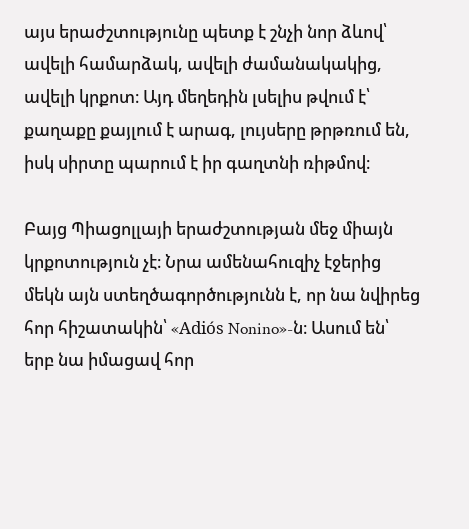այս երաժշտությունը պետք է շնչի նոր ձևով՝ ավելի համարձակ, ավելի ժամանակակից, ավելի կրքոտ։ Այդ մեղեդին լսելիս թվում է՝ քաղաքը քայլում է արագ, լույսերը թրթռում են, իսկ սիրտը պարում է իր գաղտնի ռիթմով։

Բայց Պիացոլլայի երաժշտության մեջ միայն կրքոտություն չէ։ Նրա ամենահուզիչ էջերից մեկն այն ստեղծագործությունն է, որ նա նվիրեց հոր հիշատակին՝ «Adiós Nonino»-ն։ Ասում են՝ երբ նա իմացավ հոր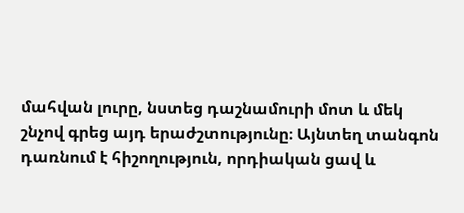մահվան լուրը, նստեց դաշնամուրի մոտ և մեկ շնչով գրեց այդ երաժշտությունը։ Այնտեղ տանգոն դառնում է հիշողություն, որդիական ցավ և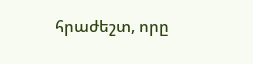հրաժեշտ, որը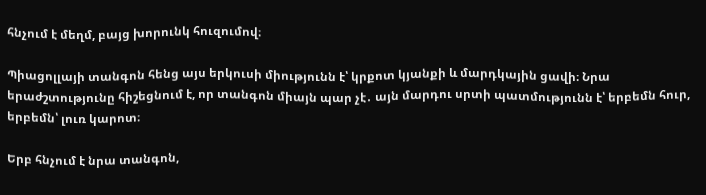հնչում է մեղմ, բայց խորունկ հուզումով։

Պիացոլլայի տանգոն հենց այս երկուսի միությունն է՝ կրքոտ կյանքի և մարդկային ցավի։ Նրա երաժշտությունը հիշեցնում է, որ տանգոն միայն պար չէ․ այն մարդու սրտի պատմությունն է՝ երբեմն հուր, երբեմն՝ լուռ կարոտ։

Երբ հնչում է նրա տանգոն,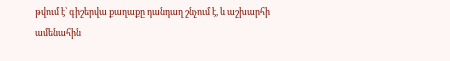թվում է՝ գիշերվա քաղաքը դանդաղ շնչում է, և աշխարհի ամենահին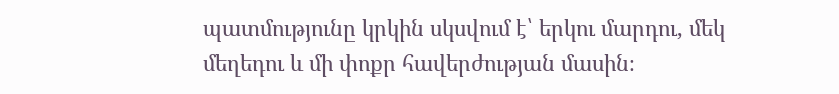պատմությունը կրկին սկսվում է՝ երկու մարդու, մեկ մեղեդու և մի փոքր հավերժության մասին։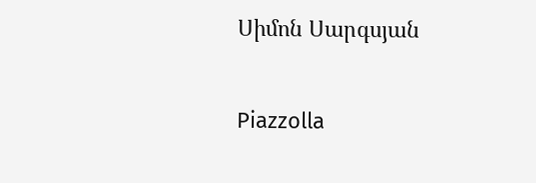Սիմոն Սարգսյան

Piazzolla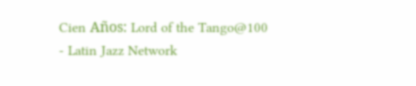Cien Años: Lord of the Tango@100 - Latin Jazz Network